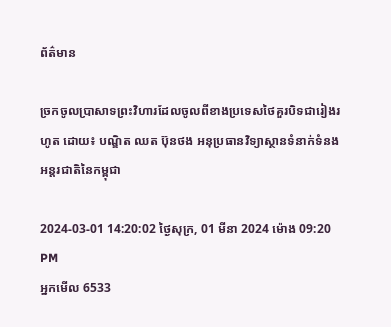ព័ត៌មាន

ច្រកចូលប្រាសាទព្រះវិហារដែលចូលពីខាងប្រទេសថៃគួរបិទជារៀងរហូត ដោយ៖ បណ្ឌិត ឈត ប៊ុនថង អនុប្រធានវិទ្យាស្ថានទំនាក់ទំនងអន្តរជាតិនៃកម្ពុជា

2024-03-01 14:20:02 ថ្ងៃសុក្រ, 01 មីនា 2024 ម៉ោង 09:20 PM
អ្នកមើល 6533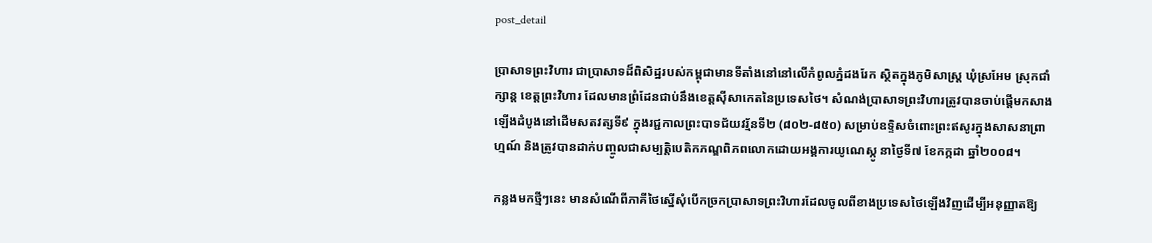post_detail

ប្រាសាទព្រះវិហារ ជាប្រាសាទដ៏ពិសិដ្ឋរបស់កម្ពុជាមានទីតាំងនៅនៅលើកំពូលភ្នំដងរែក ស្ថិតក្នុងភូមិសាស្ត្រ ឃុំស្រអែម ស្រុកជាំក្សាន្ត ខេត្តព្រះវិហារ ដែលមានព្រំដែនជាប់នឹងខេត្តស៊ីសាកេតនៃប្រទេសថៃ។ សំណង់ប្រាសាទព្រះវិហារត្រូវបានចាប់ផ្តើមកសាងឡើងដំបូងនៅដើមសតវត្សទី៩ ក្នុងរជ្ជកាលព្រះបាទជ័យវរ្ម័នទី២ (៨០២-៨៥០) សម្រាប់ឧទ្ទិសចំពោះព្រះឥសូរក្នុងសាសនាព្រាហ្មណ៍ និងត្រូវបានដាក់បញ្ចូលជាសម្បត្តិបេតិកភណ្ឌពិភពលោកដោយអង្គការយូណេស្កូ នាថ្ងៃទី៧ ខែកក្កដា ឆ្នាំ២០០៨។

កន្លងមកថ្មីៗនេះ មានសំណើពីភាគីថៃស្នើសុំបើកច្រកប្រាសាទព្រះវិហារដែលចូលពីខាងប្រទេសថៃឡើងវិញដើម្បីអនុញ្ញាតឱ្យ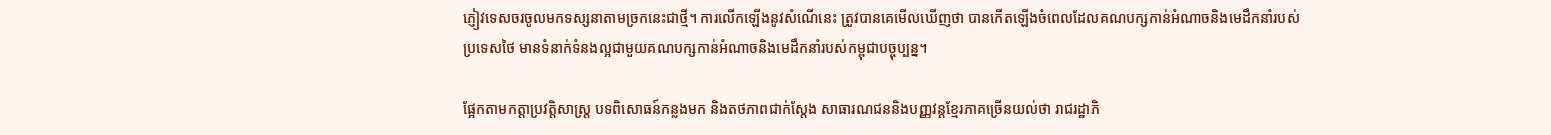ភ្ញៀវទេសចរចូលមកទស្សនាតាមច្រកនេះជាថ្មី។ ការលើកឡើងនូវសំណើនេះ ត្រូវបានគេមើលឃើញថា បានកើតឡើងចំពេលដែលគណបក្សកាន់អំណាចនិងមេដឹកនាំរបស់ប្រទេសថៃ មានទំនាក់ទំនងល្អជាមួយគណបក្សកាន់អំណាចនិងមេដឹកនាំរបស់កម្ពុជាបច្ចុប្បន្ន។

ផ្អែកតាមកត្តាប្រវត្តិសាស្ត្រ បទពិសោធន៍កន្លងមក និងតថភាពជាក់ស្ដែង សាធារណជននិងបញ្ញវន្តខ្មែរភាគច្រើនយល់ថា រាជរដ្ឋាភិ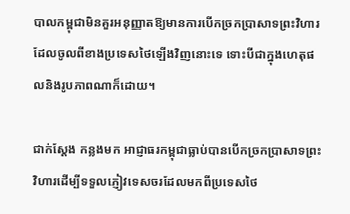បាលកម្ពុជាមិនគួរអនុញ្ញាតឱ្យមានការបើកច្រកប្រាសាទព្រះវិហារដែលចូលពីខាងប្រទេសថៃឡើងវិញនោះទេ ទោះបីជាក្នុងហេតុផលនិងរូបភាពណាក៏ដោយ។

ជាក់ស្ដែង កន្លងមក អាជ្ញាធរកម្ពុជាធ្លាប់បានបើកច្រកប្រាសាទព្រះវិហារដើម្បីទទួលភ្ញៀវទេសចរដែលមកពីប្រទេសថៃ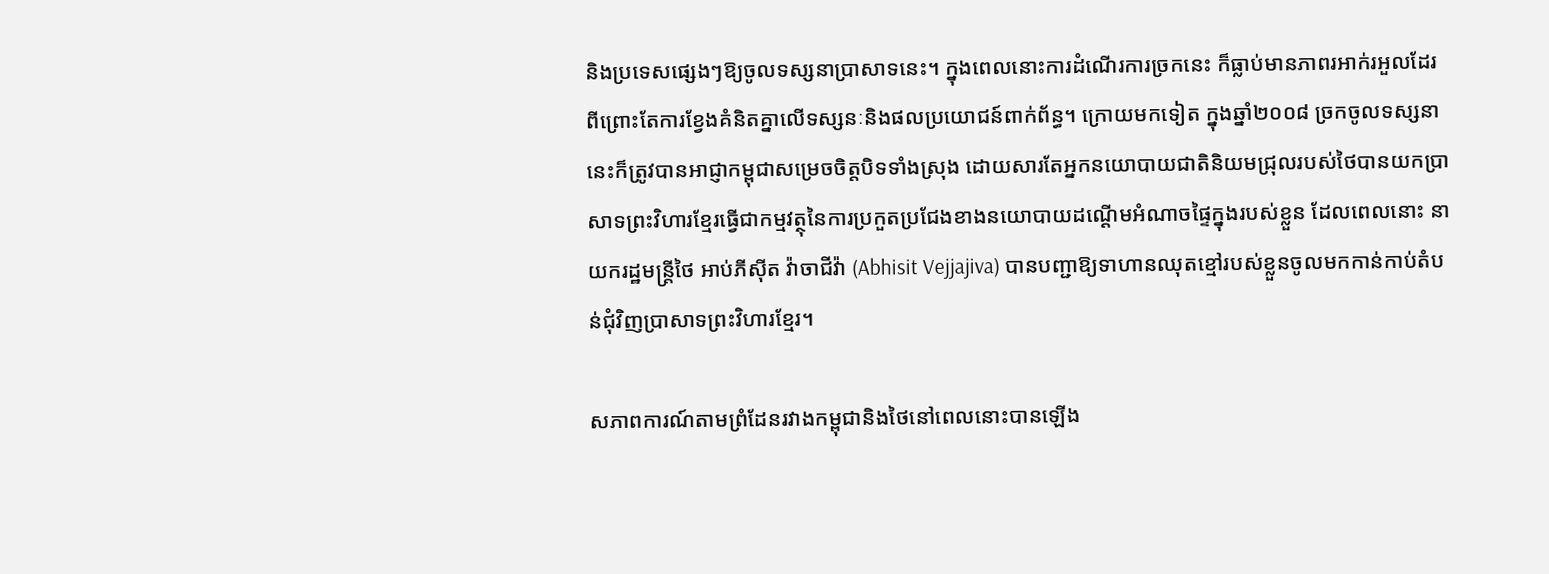និងប្រទេសផ្សេងៗឱ្យចូលទស្សនាប្រាសាទនេះ។ ក្នុងពេលនោះការដំណើរការច្រកនេះ ក៏ធ្លាប់មានភាពរអាក់រអួលដែរ ពីព្រោះតែការខ្វែងគំនិតគ្នាលើទស្សនៈនិងផលប្រយោជន៍ពាក់ព័ន្ធ។ ក្រោយមកទៀត ក្នុងឆ្នាំ២០០៨ ច្រកចូលទស្សនានេះក៏ត្រូវបានអាជ្ញាកម្ពុជាសម្រេចចិត្តបិទទាំងស្រុង ដោយសារតែអ្នកនយោបាយជាតិនិយមជ្រុលរបស់ថៃបានយកប្រាសាទព្រះវិហារខ្មែរធ្វើជាកម្មវត្ថុនៃការប្រកួតប្រជែងខាងនយោបាយដណ្ដើមអំណាចផ្ទៃក្នុងរបស់ខ្លួន ដែលពេលនោះ នាយករដ្ឋមន្ត្រីថៃ អាប់ភីស៊ីត វ៉ាចាជីវ៉ា (Abhisit Vejjajiva) បានបញ្ជាឱ្យទាហានឈុតខ្មៅរបស់ខ្លួនចូលមកកាន់កាប់តំបន់ជុំវិញប្រាសាទព្រះវិហារខ្មែរ។

សភាពការណ៍តាមព្រំដែនរវាងកម្ពុជានិងថៃនៅពេលនោះបានឡើង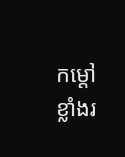កម្ដៅខ្លាំងរ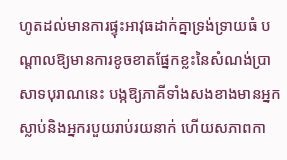ហូតដល់មានការផ្ទុះអាវុធដាក់គ្នាទ្រង់ទ្រាយធំ បណ្ដាលឱ្យមានការខូចខាតផ្នែកខ្លះនៃសំណង់ប្រាសាទបុរាណនេះ បង្កឱ្យភាគីទាំងសងខាងមានអ្នកស្លាប់និងអ្នករបួយរាប់រយនាក់ ហើយសភាពកា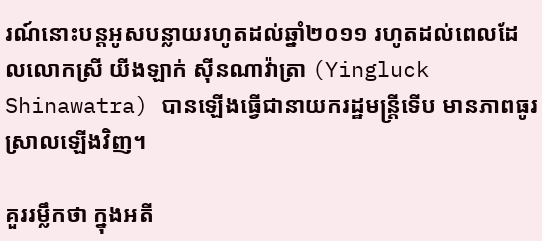រណ៍នោះបន្តអូសបន្លាយរហូតដល់ឆ្នាំ២០១១ រហូតដល់ពេលដែលលោកស្រី យីងឡាក់ ស៊ីនណាវ៉ាត្រា (Yingluck Shinawatra) បានឡើងធ្វើជានាយករដ្ឋមន្ត្រីទើប មានភាពធូរស្រាលឡើងវិញ។

គួររម្លឹកថា ក្នុងអតី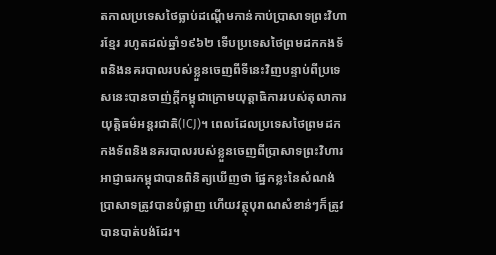តកាលប្រទេសថៃធ្លាប់ដណ្ដើមកាន់កាប់ប្រាសាទព្រះវិហារខ្មែរ រហូតដល់ឆ្នាំ១៩៦២ ទើបប្រទេសថៃព្រមដកកងទ័ពនិងនគរបាលរបស់ខ្លួនចេញពីទីនេះវិញបន្ទាប់ពីប្រទេសនេះបានចាញ់ក្ដីកម្ពុជាក្រោមយុត្តាធិការរបស់តុលាការយុត្តិធម៌អន្តរជាតិ(ICJ)។ ពេលដែលប្រទេសថៃព្រមដកកងទ័ពនិងនគរបាលរបស់ខ្លួនចេញពីប្រាសាទព្រះវិហារ អាជ្ញាធរកម្ពុជាបានពិនិត្យឃើញថា ផ្នែកខ្លះនៃសំណង់ប្រាសាទត្រូវបានបំផ្លាញ ហើយវត្ថុបុរាណសំខាន់ៗក៏ត្រូវបានបាត់បង់ដែរ។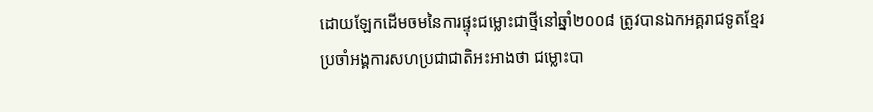ដោយឡែកដើមចមនៃការផ្ទុះជម្លោះជាថ្មីនៅឆ្នាំ២០០៨ ត្រូវបានឯកអគ្គរាជទូតខ្មែរប្រចាំអង្គការសហប្រជាជាតិអះអាងថា ជម្លោះបា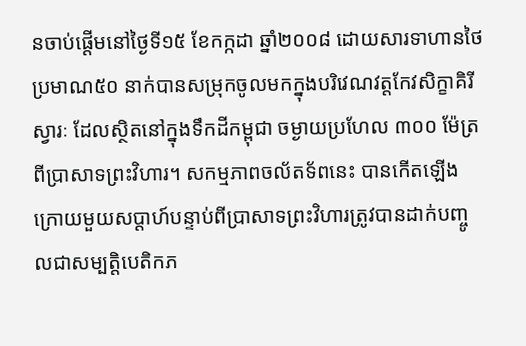នចាប់ផ្តើមនៅថ្ងៃទី១៥ ខែកក្កដា ឆ្នាំ២០០៨ ដោយសារទាហានថៃប្រមាណ៥០ នាក់បានសម្រុកចូលមកក្នុងបរិវេណវត្តកែវសិក្ខាគិរីស្វារៈ ដែលស្ថិតនៅក្នុងទឹកដីកម្ពុជា ចម្ងាយប្រហែល ៣០០ ម៉ែត្រពីប្រាសាទព្រះវិហារ។ សកម្មភាពចល័តទ័ពនេះ បានកើតឡើងក្រោយមួយសប្ដាហ៍បន្ទាប់ពីប្រាសាទព្រះវិហារត្រូវបានដាក់បញ្ចូលជាសម្បត្តិបេតិកភ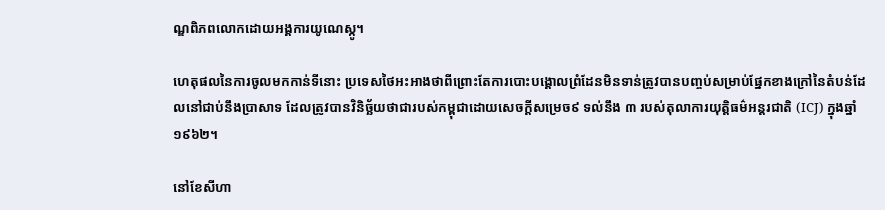ណ្ឌពិភពលោកដោយអង្គការយូណេស្កូ។

ហេតុផលនៃការចូលមកកាន់ទីនោះ ប្រទេសថៃអះអាងថាពីព្រោះតែការបោះបង្គោលព្រំដែនមិនទាន់ត្រូវបានបញ្ចប់សម្រាប់ផ្នែកខាងក្រៅនៃតំបន់ដែលនៅជាប់នឹងប្រាសាទ ដែលត្រូវបានវិនិច្ឆ័យថាជារបស់កម្ពុជាដោយសេចក្តីសម្រេច៩ ទល់នឹង ៣ របស់តុលាការយុត្តិធម៌អន្តរជាតិ (ICJ) ក្នុងឆ្នាំ១៩៦២។

នៅខែសីហា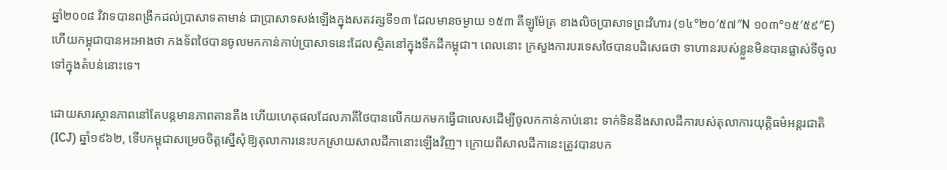ឆ្នាំ២០០៨ វិវាទបានពង្រីកដល់ប្រាសាទតាមាន់ ជាប្រាសាទសង់ឡើងក្នុងសតវត្សទី១៣ ដែលមានចម្ងាយ ១៥៣ គីឡូម៉ែត្រ ខាងលិចប្រាសាទព្រះវិហារ (១៤°២០′៥៧″N ១០៣°១៥′៥៩″E) ហើយកម្ពុជាបានអះអាងថា កងទ័ពថៃបានចូលមកកាន់កាប់ប្រាសាទនេះដែលស្ថិតនៅក្នុងទឹកដីកម្ពុជា។ ពេលនោះ ក្រសួងការបរទេសថៃបានបដិសេធថា ទាហានរបស់ខ្លួនមិនបានផ្លាស់ទីចូលទៅក្នុងតំបន់នោះទេ។

ដោយសារស្ថានភាពនៅតែបន្តមានភាពតានតឹង ហើយហេតុផលដែលភាគីថៃបានលើកយកមកធ្វើជាលេសដើម្បីចូលកកាន់កាប់នោះ ទាក់ទិននឹងសាលដីការបស់តុលាការយុត្តិធម៌អន្តរជាតិ (ICJ) ឆ្នាំ១៩៦២, ទើបកម្ពុជាសម្រេចចិត្តស្នើសុំឱ្យតុលាការនេះបកស្រាយសាលដីកានោះឡើងវិញ។ ក្រោយពីសាលដីកានេះត្រូវបានបក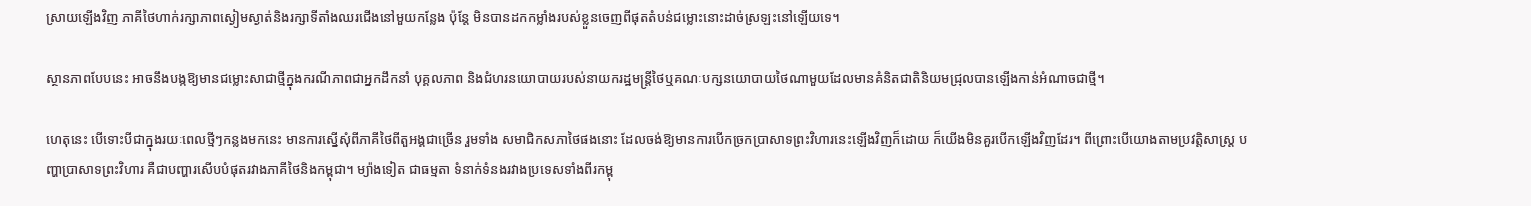ស្រាយឡើងវិញ ភាគីថៃហាក់រក្សាភាពស្ងៀមស្ងាត់និងរក្សាទីតាំងឈរជើងនៅមួយកន្លែង ប៉ុន្តែ មិនបានដកកម្លាំងរបស់ខ្លួនចេញពីផុតតំបន់ជម្លោះនោះដាច់ស្រឡះនៅឡើយទេ។

ស្ថានភាពបែបនេះ អាចនឹងបង្កឱ្យមានជម្លោះសាជាថ្មីក្នុងករណីភាពជាអ្នកដឹកនាំ បុគ្គលភាព និងជំហរនយោបាយរបស់នាយករដ្ឋមន្ត្រីថៃឬគណៈបក្សនយោបាយថៃណាមួយដែលមានគំនិតជាតិនិយមជ្រុលបានឡើងកាន់អំណាចជាថ្មី។

ហេតុនេះ បើទោះបីជាក្នុងរយៈពេលថ្មីៗកន្លងមកនេះ មានការស្នើសុំពីភាគីថៃពីតួអង្គជាច្រើន រួមទាំង សមាជិកសភាថៃផងនោះ ដែលចង់ឱ្យមានការបើកច្រកប្រាសាទព្រះវិហារនេះឡើងវិញក៏ដោយ ក៏យើងមិនគួរបើកឡើងវិញដែរ។ ពីព្រោះបើយោងតាមប្រវត្តិសាស្ត្រ បញ្ហាប្រាសាទព្រះវិហារ គឺជាបញ្ហារសើបបំផុតរវាងភាគីថៃនិងកម្ពុជា។ ម្យ៉ាងទៀត ជាធម្មតា ទំនាក់ទំនងរវាងប្រទេសទាំងពីរកម្ពុ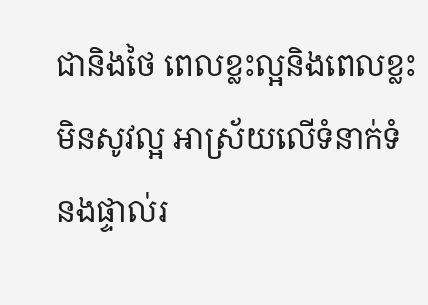ជានិងថៃ ពេលខ្លះល្អនិងពេលខ្លះមិនសូវល្អ អាស្រ័យលើទំនាក់ទំនងផ្ទាល់រ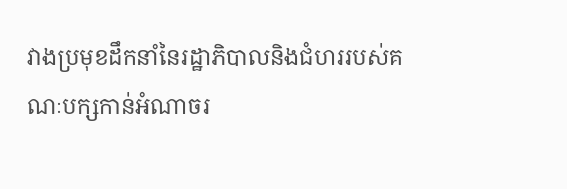វាងប្រមុខដឹកនាំនៃរដ្ឋាភិបាលនិងជំហររបស់គណៈបក្សកាន់អំណាចរ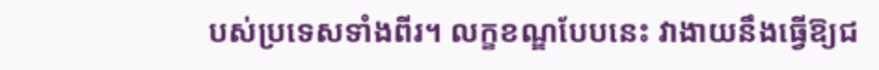បស់ប្រទេសទាំងពីរ។ លក្ខខណ្ឌបែបនេះ វាងាយនឹងធ្វើឱ្យជ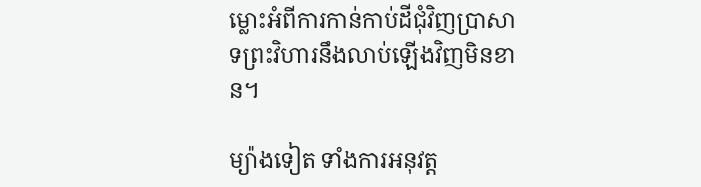ម្លោះអំពីការកាន់កាប់ដីជុំវិញប្រាសាទព្រះវិហារនឹងលាប់ឡើងវិញមិនខាន។

ម្យ៉ាងទៀត ទាំងការអនុវត្ត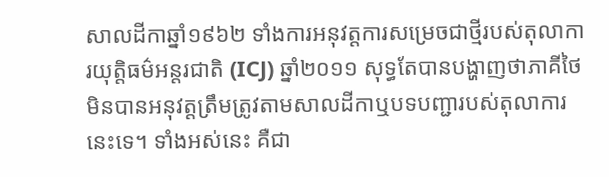សាលដីកាឆ្នាំ១៩៦២ ទាំងការអនុវត្តការសម្រេចជាថ្មីរបស់តុលាការយុត្តិធម៌អន្តរជាតិ (ICJ) ឆ្នាំ២០១១ សុទ្ធតែបានបង្ហាញថាភាគីថៃមិនបានអនុវត្តត្រឹមត្រូវតាមសាលដីកាឬបទបញ្ជារបស់តុលាការនេះទេ។ ទាំងអស់នេះ គឺជា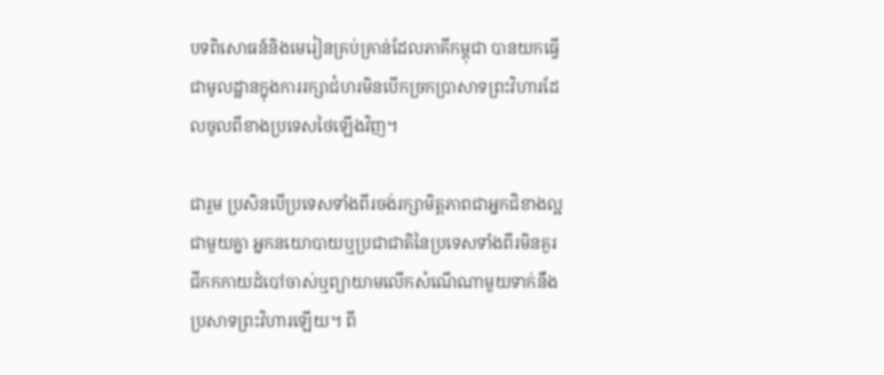បទពិសោធន៍និងមេរៀនគ្រប់គ្រាន់ដែលភាគីកម្ពុជា បានយកធ្វើជាមូលដ្ឋានក្នុងការរក្សាជំហរមិនបើកច្រកប្រាសាទព្រះវិហារដែលចូលពីខាងប្រទេសថៃឡើងវិញ។

ជារួម ប្រសិនបើប្រទេសទាំងពីរចង់រក្សាមិត្តភាពជាអ្នកជិខាងល្អជាមួយគ្នា អ្នកនយោបាយឬប្រជាជាតិនៃប្រទេសទាំងពីរមិនគួរជីកកកាយដំបៅចាស់ឬព្យាយាមលើកសំណើណាមួយទាក់នឹងប្រសាទព្រះវិហារឡើយ។ ពី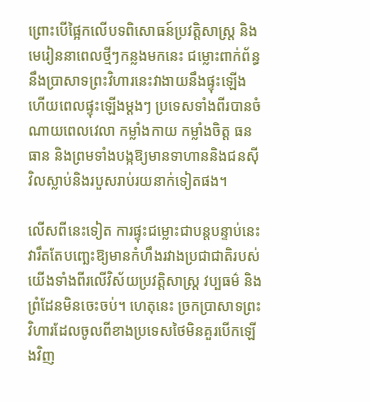ព្រោះបើផ្អៃកលើបទពិសោធន៍ប្រវត្តិសាស្ត្រ និងមេរៀននាពេលថ្មីៗកន្លងមកនេះ ជម្លោះពាក់ព័ន្ធនឹងប្រាសាទព្រះវិហារនេះវាងាយនឹងផ្ទុះឡើង ហើយពេលផ្ទុះឡើងម្ដងៗ ប្រទេសទាំងពីរបានចំណាយពេលវេលា កម្លាំងកាយ កម្លាំងចិត្ត ធនធាន និងព្រមទាំងបង្កឱ្យមានទាហាននិងជនស៊ីវិលស្លាប់និងរបួសរាប់រយនាក់ទៀតផង។

លើសពីនេះទៀត ការផ្ទុះជម្លោះជាបន្តបន្ទាប់នេះ វារឹតតែបញ្ឆេះឱ្យមានកំហឹងរវាងប្រជាជាតិរបស់យើងទាំងពីរលើវិស័យប្រវត្តិសាស្ត្រ វប្បធម៌ និងព្រំដែនមិនចេះចប់។ ហេតុនេះ ច្រកប្រាសាទព្រះវិហារដែលចូលពីខាងប្រទេសថៃមិនគួរបើកឡើងវិញ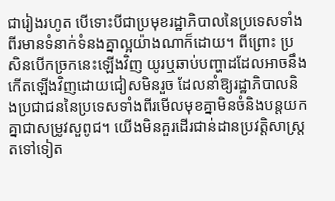ជារៀងរហូត បើទោះបីជាប្រមុខរដ្ឋាភិបាលនៃប្រទេសទាំងពីរមានទំនាក់ទំនងគ្នាល្អយ៉ាងណាក៏ដោយ។ ពីព្រោះ ប្រសិនបើកច្រកនេះឡើងវិញ យូរឬឆាប់បញ្ហាដដែលអាចនឹងកើតឡើងវិញដោយជៀសមិនរួច ដែលនាំឱ្យរដ្ឋាភិបាលនិងប្រជាជននៃប្រទេសទាំងពីរមើលមុខគ្នាមិនចំនិងបន្តយកគ្នាជាសម្រូវសួពូជ។ យើងមិនគួរដើរជាន់ដានប្រវត្តិសាស្ត្រតទៅទៀត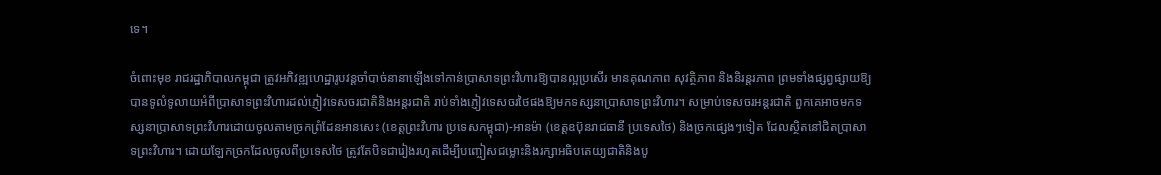ទេ។

ចំពោះមុខ រាជរដ្ឋាភិបាលកម្ពុជា ត្រូវអភិវឌ្ឍហេដ្ឋារូបវន្តចាំបាច់នានាឡើងទៅកាន់ប្រាសាទព្រះវិហារឱ្យបានល្អប្រសើរ មានគុណភាព សុវត្ថិភាព និងនិរន្តរភាព ព្រមទាំងផ្សព្វផ្សាយឱ្យបានទូលំទូលាយអំពីប្រាសាទព្រះវិហារដល់ភ្ញៀវទេសចរជាតិនិងអន្តរជាតិ រាប់ទាំងភ្ញៀវទេសចរថៃផងឱ្យមកទស្សនាប្រាសាទព្រះវិហារ។ សម្រាប់ទេសចរអន្តរជាតិ ពួកគេអាចមកទស្សនាប្រាសាទព្រះវិហារដោយចូលតាមច្រកព្រំដែនអានសេះ (ខេត្តព្រះវិហារ ប្រទេសកម្ពុជា)-អានម៉ា (ខេត្តឧប៊ុនរាជធានី ប្រទេសថៃ) និងច្រកផ្សេងៗទៀត ដែលស្ថិតនៅជិតប្រាសាទព្រះវិហារ។ ដោយឡែកច្រកដែលចូលពីប្រទេសថៃ ត្រូវតែបិទជារៀងរហូតដើម្បីបញ្ចៀសជម្លោះនិងរក្សាអធិបតេយ្យជាតិនិងបូ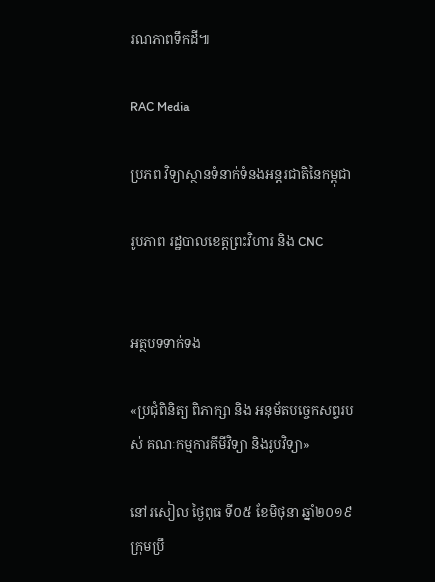រណភាពទឹកដី៕

RAC Media

ប្រភព វិទ្យាស្ថានទំនាក់ទំនងអន្តរជាតិនៃកម្ពុជា

រូបភាព រដ្ឋបាលខេត្តព្រះវិហារ និង CNC


អត្ថបទទាក់ទង

«ប្រជុំពិនិត្យ ពិភាក្សា និង អនុម័តបច្ចេកសព្ទរបស់ គណៈកម្មការគីមីវិទ្យា និងរូបវិទ្យា»

នៅរសៀល ថ្ងៃពុធ ទី០៥ ខែមិថុនា ឆ្នាំ២០១៩ ក្រុមប្រឹ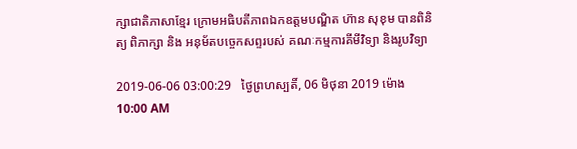ក្សាជាតិភាសាខ្មែរ ក្រោមអធិបតីភាពឯកឧត្តមបណ្ឌិត ហ៊ាន សុខុម បានពិនិត្យ ពិភាក្សា និង អនុម័តបច្ចេកសព្ទរបស់ គណៈកម្មការគីមីវិទ្យា និងរូបវិទ្យា

2019-06-06 03:00:29   ថ្ងៃព្រហស្បតិ៍, 06 មិថុនា 2019 ម៉ោង 10:00 AM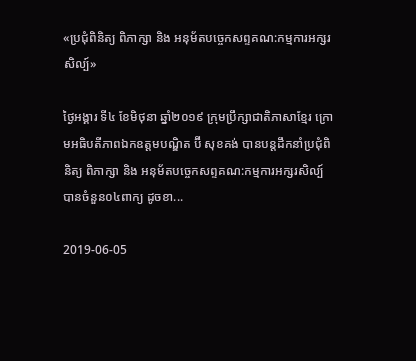«ប្រជុំពិនិត្យ ពិភាក្សា និង អនុម័តបច្ចេកសព្ទគណ:កម្មការអក្សរសិល្ប៍»

ថ្ងៃអង្គារ ទី៤ ខែមិថុនា ឆ្នាំ២០១៩ ក្រុមប្រឹក្សាជាតិភាសាខ្មែរ ក្រោមអធិបតីភាពឯកឧត្តមបណ្ឌិត ប៊ី សុខគង់ បានបន្តដឹកនាំប្រជុំពិនិត្យ ពិភាក្សា និង អនុម័តបច្ចេកសព្ទគណ:កម្មការអក្សរសិល្ប៍ បានចំនួន០៤ពាក្យ ដូចខា...

2019-06-05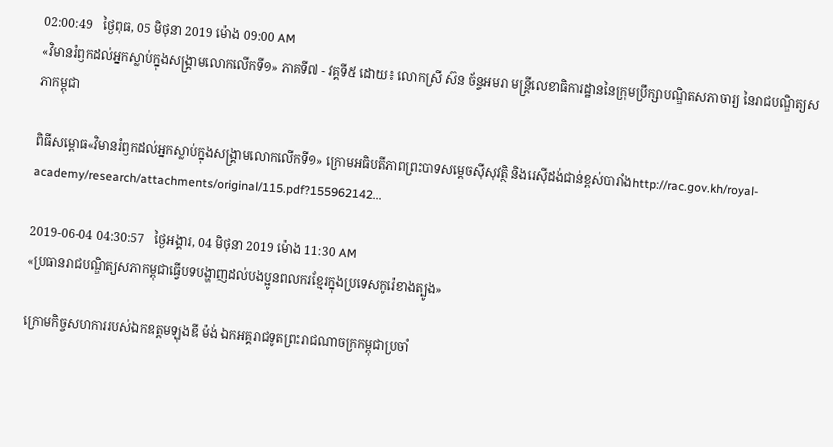02:00:49   ថ្ងៃពុធ, 05 មិថុនា 2019 ម៉ោង 09:00 AM
«វិមានរំឭកដល់អ្នកស្លាប់ក្នុងសង្គ្រាមលោកលើកទី១» ភាគទី៧ - វគ្គទី៥ ដោយ៖ លោកស្រី ស៊ន ច័ន្ទអមរា មន្ត្រីលេខាធិការដ្ឋាននៃក្រុមប្រឹក្សាបណ្ឌិតសភាចារ្យ នៃរាជបណ្ឌិត្យសភាកម្ពុជា

ពិធីសម្ពោធ«វិមានរំឭកដល់អ្នកស្លាប់ក្នុងសង្គ្រាមលោកលើកទី១» ក្រោមអធិបតីភាពព្រះបាទសម្តេចស៊ីសុវត្ថិ និងរេស៊ីដង់ជាន់ខ្ពស់បារាំងhttp://rac.gov.kh/royal-academy/research/attachments/original/115.pdf?155962142...

2019-06-04 04:30:57   ថ្ងៃអង្គារ, 04 មិថុនា 2019 ម៉ោង 11:30 AM
«ប្រធានរាជបណ្ឌិត្យសភាកម្ពុជាធ្វើបទបង្ហាញដល់បងប្អូនពលករខ្មែរក្នុងប្រទេសកូរ៉េខាងត្បូង»

ក្រោមកិច្ចសហការរបស់ឯកឧត្តមឡុងឌី ម៉ង់ ឯកអគ្គរាជទូតព្រះរាជណាចក្រកម្ពុជាប្រចាំ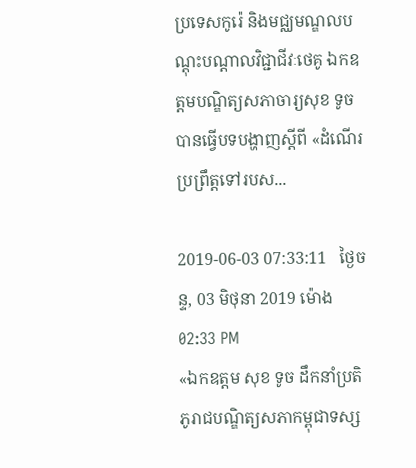ប្រទេសកូរ៉េ និងមជ្ឈមណ្ឌលបណ្តុះបណ្តាលវិជ្ជាជីវៈថេគូ ឯកឧត្តមបណ្ឌិត្យសភាចារ្យសុខ ទូច បានធ្វើបទបង្ហាញស្តីពី «ដំណើរប្រព្រឹត្តទៅរបស...

2019-06-03 07:33:11   ថ្ងៃចន្ទ, 03 មិថុនា 2019 ម៉ោង 02:33 PM
«ឯកឧត្តម សុខ ទូច ដឹកនាំប្រតិភូរាជបណ្ឌិត្យសភាកម្ពុជាទស្ស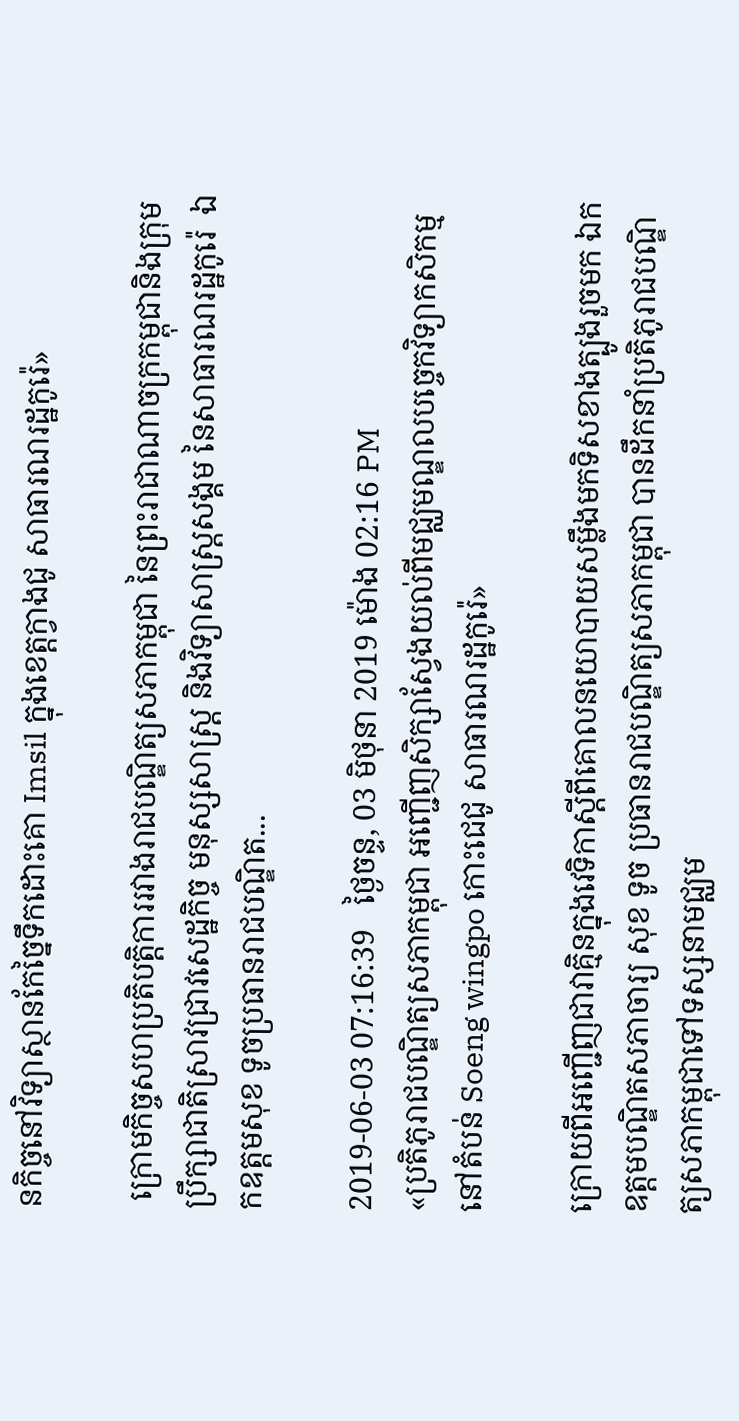នកិច្ចនៅវិទ្យាស្ថានកែច្នៃទឹកដោះគោ Imsil ក្នុងខេត្តក្វាងជូ សាធារណរដ្ឋកូរ៉េ»

 ក្រោមកិច្ចសហប្រតិបត្តិការរវាងរាជបណ្ឌិត្យសភាកម្ពុជា នៃព្រះរាជាណាចក្រកម្ពុជានិងក្រុមប្រឹក្សាជាតិស្រាវជ្រាវសេដ្ឋកិច្ច មនុស្សសាស្ត្រ និងវិទ្យាសាស្ត្រសង្គម នៃសាធារណរដ្ឋកូរ៉េ  ឯកឧត្តមសុខ ទូចប្រធានរាជបណ្ឌិត...

2019-06-03 07:16:39   ថ្ងៃចន្ទ, 03 មិថុនា 2019 ម៉ោង 02:16 PM
«ប្រតិភូរាជបណ្ឌិត្យសភាកម្ពុជា អញ្ជើញសិក្សាស្វែងយល់ពីមជ្ឈមណ្ឌលបច្ចេកវិទ្យាកសិកម្មនៅតំបន់ Soeng wingpo កោះជេជូ សាធារណរដ្ឋកូរ៉េ»

ក្រោយពីអញ្ជើញជាវាគ្មិនក្នុងវេទិកាស្តីពីគោលនយោបាយសម្លឹងមកទិសខាងត្បូងរួចមក ឯកឧត្តមបណ្ឌិតសភាចារ្យ សុខ ទូច ប្រធានរាជបណ្ឌិត្យសភាកម្ពុជា បានដឹកនាំប្រតិភូរាជបណ្ឌិត្យសភាកម្ពុជាទៅទស្សនាមជ្ឈម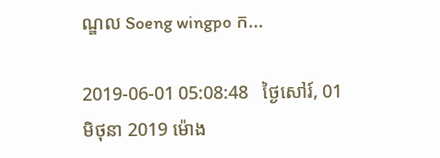ណ្ឌល Soeng wingpo ក...

2019-06-01 05:08:48   ថ្ងៃសៅរ៍, 01 មិថុនា 2019 ម៉ោង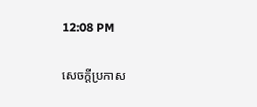12:08 PM

សេចក្តីប្រកាស